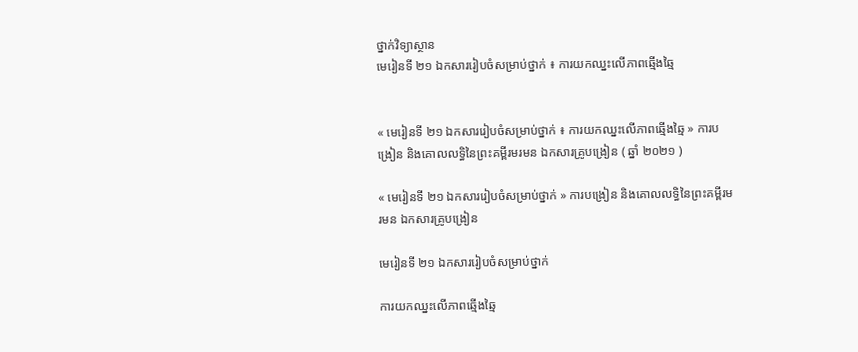ថ្នាក់វិទ្យាស្ថាន
មេរៀនទី ២១ ឯកសាររៀបចំសម្រាប់ថ្នាក់ ៖ ការយកឈ្នះលើភាពឆ្មើងឆ្មៃ


« មេរៀនទី ២១ ឯកសាររៀបចំសម្រាប់ថ្នាក់ ៖ ការយកឈ្នះលើភាពឆ្មើងឆ្មៃ » ការបង្រៀន និងគោលលទ្ធិនៃព្រះគម្ពីរមរមន ឯកសារគ្រូបង្រៀន ( ឆ្នាំ ២០២១ )

« មេរៀនទី ២១ ឯកសាររៀបចំសម្រាប់ថ្នាក់ » ការបង្រៀន និងគោលលទ្ធិនៃព្រះគម្ពីរមរមន ឯកសារគ្រូបង្រៀន

មេរៀនទី ២១ ឯកសាររៀបចំសម្រាប់ថ្នាក់

ការយកឈ្នះលើភាពឆ្មើងឆ្មៃ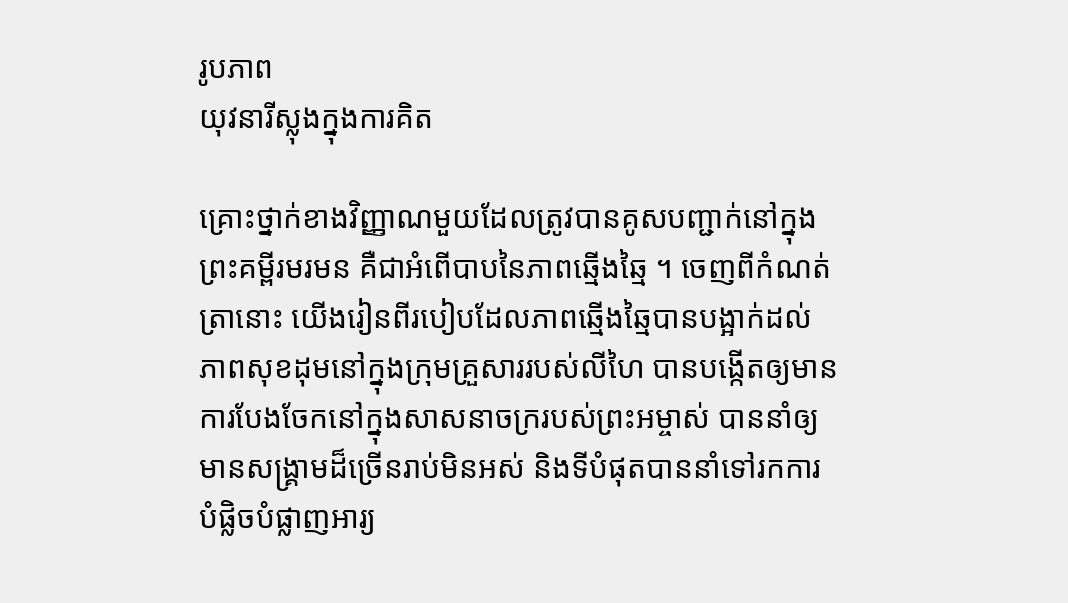រូបភាព
យុវនារីស្លុងក្នុងការគិត

គ្រោះថ្នាក់ខាងវិញ្ញាណមួយដែលត្រូវបានគូសបញ្ជាក់នៅក្នុងព្រះគម្ពីរមរមន គឺជាអំពើបាបនៃភាពឆ្មើងឆ្មៃ ។ ចេញពីកំណត់ត្រានោះ យើងរៀនពីរបៀបដែលភាពឆ្មើងឆ្មៃបានបង្អាក់ដល់ភាពសុខដុមនៅក្នុងក្រុមគ្រួសាររបស់លីហៃ បានបង្កើតឲ្យមានការបែងចែកនៅក្នុងសាសនាចក្ររបស់ព្រះអម្ចាស់ បាននាំឲ្យមានសង្គ្រាមដ៏ច្រើនរាប់មិនអស់ និងទីបំផុតបាននាំទៅរកការបំផ្លិចបំផ្លាញអារ្យ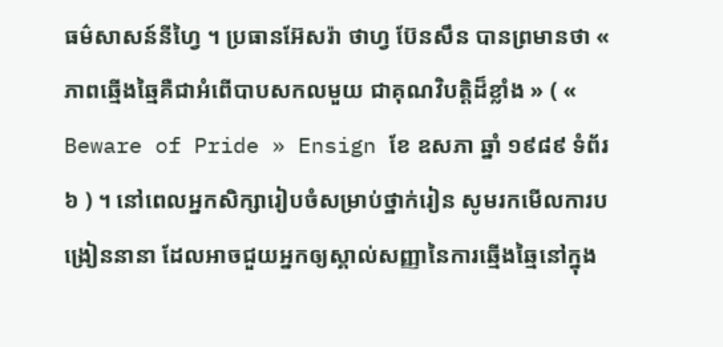ធម៌សាសន៍នីហ្វៃ ។ ប្រធានអ៊ែសរ៉ា ថាហ្វ ប៊ែនសឹន បានព្រមានថា « ភាពឆ្មើងឆ្មៃគឺជាអំពើបាបសកលមួយ ជាគុណវិបត្តិដ៏ខ្លាំង » ( « Beware of Pride » Ensign ខែ ឧសភា ឆ្នាំ ១៩៨៩ ទំព័រ ៦ ) ។ នៅពេលអ្នកសិក្សារៀបចំសម្រាប់ថ្នាក់រៀន សូមរកមើលការបង្រៀននានា ដែលអាចជួយអ្នកឲ្យស្គាល់សញ្ញានៃការឆ្មើងឆ្មៃនៅក្នុង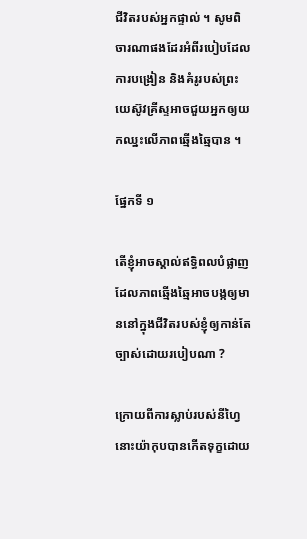ជីវិតរបស់អ្នកផ្ទាល់ ។ សូមពិចារណាផងដែរអំពីរបៀបដែលការបង្រៀន និងគំរូរបស់ព្រះយេស៊ូវគ្រីស្ទអាចជួយអ្នកឲ្យយកឈ្នះលើភាពឆ្មើងឆ្មៃបាន ។

ផ្នែកទី ១

តើខ្ញុំអាចស្គាល់ឥទ្ធិពលបំផ្លាញ ដែលភាពឆ្មើងឆ្មៃអាចបង្កឲ្យមាននៅក្នុងជីវិតរបស់ខ្ញុំឲ្យកាន់តែច្បាស់ដោយរបៀបណា ?

ក្រោយពីការស្លាប់របស់នីហ្វៃ នោះយ៉ាកុបបានកើតទុក្ខដោយ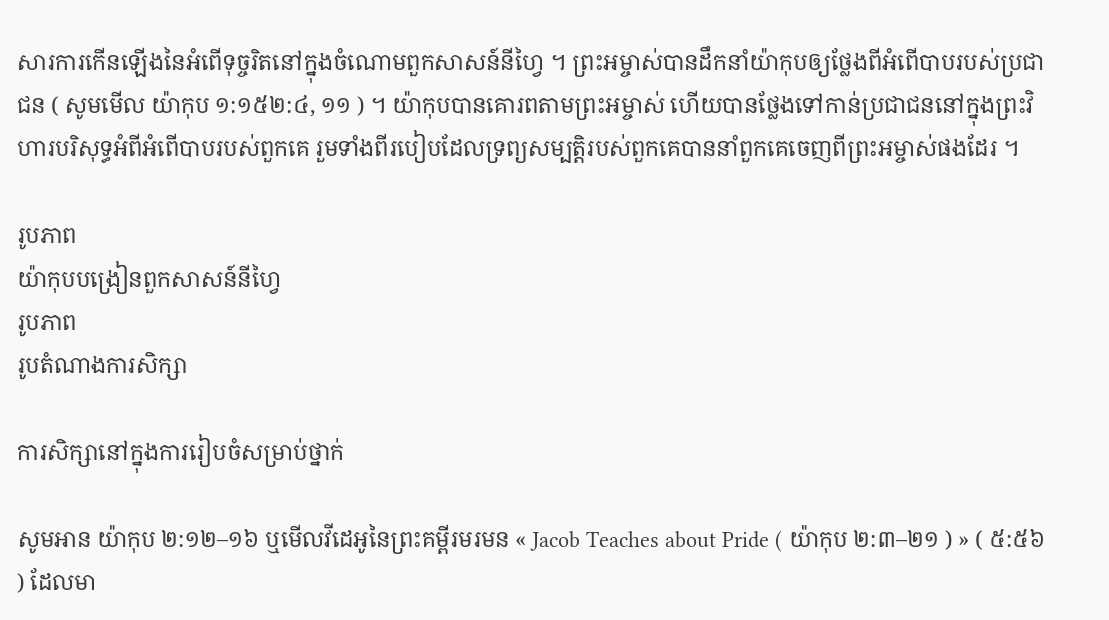សារការកើនឡើងនៃអំពើទុច្ចរិតនៅក្នុងចំណោមពួកសាសន៍នីហ្វៃ ។ ព្រះអម្ចាស់បានដឹកនាំយ៉ាកុបឲ្យថ្លែងពីអំពើបាបរបស់ប្រជាជន ( សូមមើល យ៉ាកុប ១:១៥២:៤, ១១ ) ។ យ៉ាកុបបានគោរពតាមព្រះអម្ចាស់ ហើយបានថ្លែងទៅកាន់ប្រជាជននៅក្នុងព្រះវិហារបរិសុទ្ធអំពីអំពើបាបរបស់ពួកគេ រួមទាំងពីរបៀបដែលទ្រព្យសម្បត្តិរបស់ពួកគេបាននាំពួកគេចេញពីព្រះអម្ចាស់ផងដែរ ។

រូបភាព
យ៉ាកុបបង្រៀនពួកសាសន៍នីហ្វៃ
រូបភាព
រូបតំណាងការសិក្សា

ការសិក្សានៅក្នុងការរៀបចំសម្រាប់ថ្នាក់

សូមអាន យ៉ាកុប ២:១២–១៦ ឬមើលវីដេអូនៃព្រះគម្ពីរមរមន « Jacob Teaches about Pride ( យ៉ាកុប ២:៣–២១ ) » ( ៥:៥៦ ) ដែលមា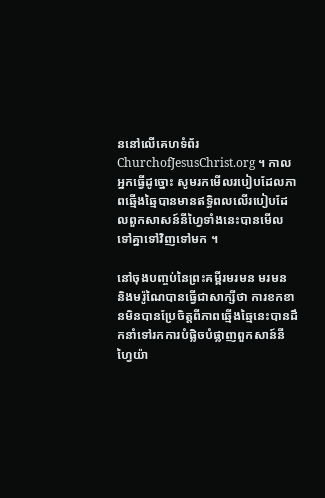ននៅលើគេហទំព័រ ChurchofJesusChrist.org ។ កាលអ្នកធ្វើដូច្នោះ សូមរកមើលរបៀបដែលភាពឆ្មើងឆ្មៃបានមានឥទ្ធិពលលើរបៀបដែលពួកសាសន៍នីហ្វៃទាំងនេះបានមើលទៅគ្នាទៅវិញទៅមក ។

នៅចុងបញ្ចប់នៃព្រះគម្ពីរមរមន មរមន និងមរ៉ូណៃបានធ្វើជាសាក្សីថា ការខកខានមិនបានប្រែចិត្តពីភាពឆ្មើងឆ្មៃនេះបានដឹកនាំទៅរកការបំផ្លិចបំផ្លាញពួកសាន៍នីហ្វៃយ៉ា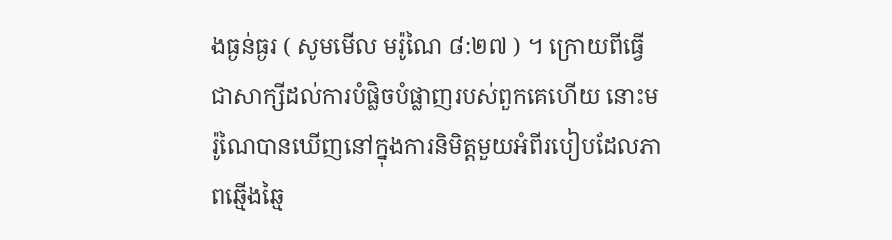ងធ្ងន់ធ្ងរ ( សូមមើល មរ៉ូណៃ ៨:២៧ ) ។ ក្រោយពីធ្វើជាសាក្សីដល់ការបំផ្លិចបំផ្លាញរបស់ពួកគេហើយ នោះមរ៉ូណៃបានឃើញនៅក្នុងការនិមិត្តមួយអំពីរបៀបដែលភាពឆ្មើងឆ្មៃ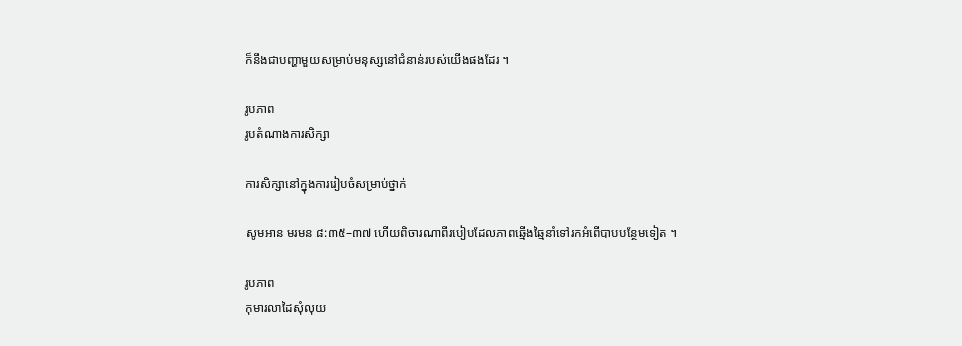ក៏នឹងជាបញ្ហាមួយសម្រាប់មនុស្សនៅជំនាន់របស់យើងផងដែរ ។

រូបភាព
រូបតំណាងការសិក្សា

ការសិក្សានៅក្នុងការរៀបចំសម្រាប់ថ្នាក់

សូមអាន មរមន ៨:៣៥–៣៧ ហើយពិចារណាពីរបៀបដែលភាពឆ្មើងឆ្មៃនាំទៅរកអំពើបាបបន្ថែមទៀត ។

រូបភាព
កុមារលាដៃសុំលុយ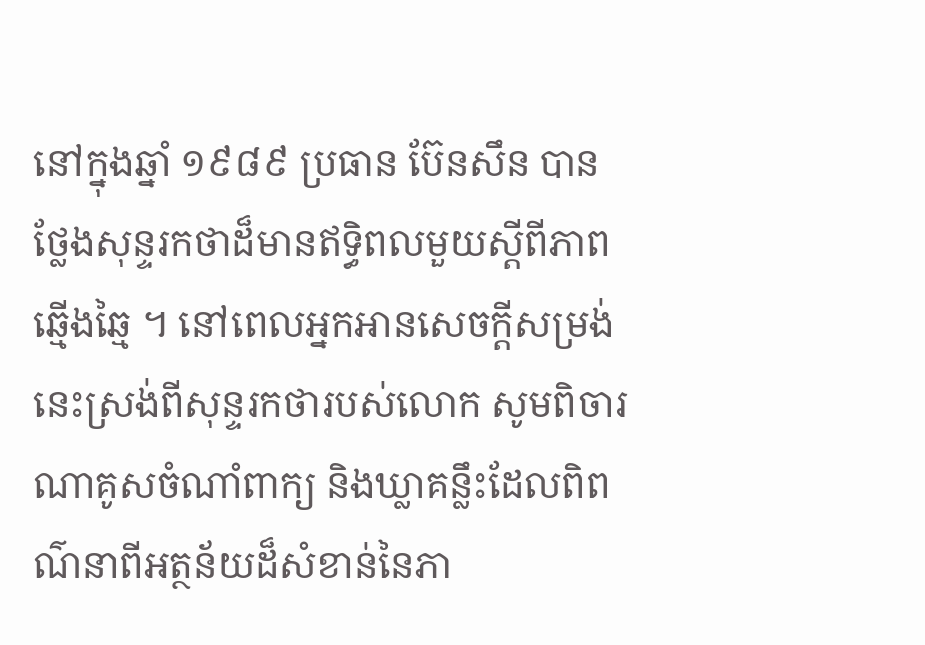នៅក្នុងឆ្នាំ ១៩៨៩ ប្រធាន ប៊ែនសឹន បានថ្លែងសុន្ទរកថាដ៏មានឥទ្ធិពលមួយស្ដីពីភាពឆ្មើងឆ្មៃ ។ នៅពេលអ្នកអានសេចក្ដីសម្រង់នេះស្រង់ពីសុន្ទរកថារបស់លោក សូមពិចារណាគូសចំណាំពាក្យ និងឃ្លាគន្លឹះដែលពិពណ៌នាពីអត្ថន័យដ៏សំខាន់នៃភា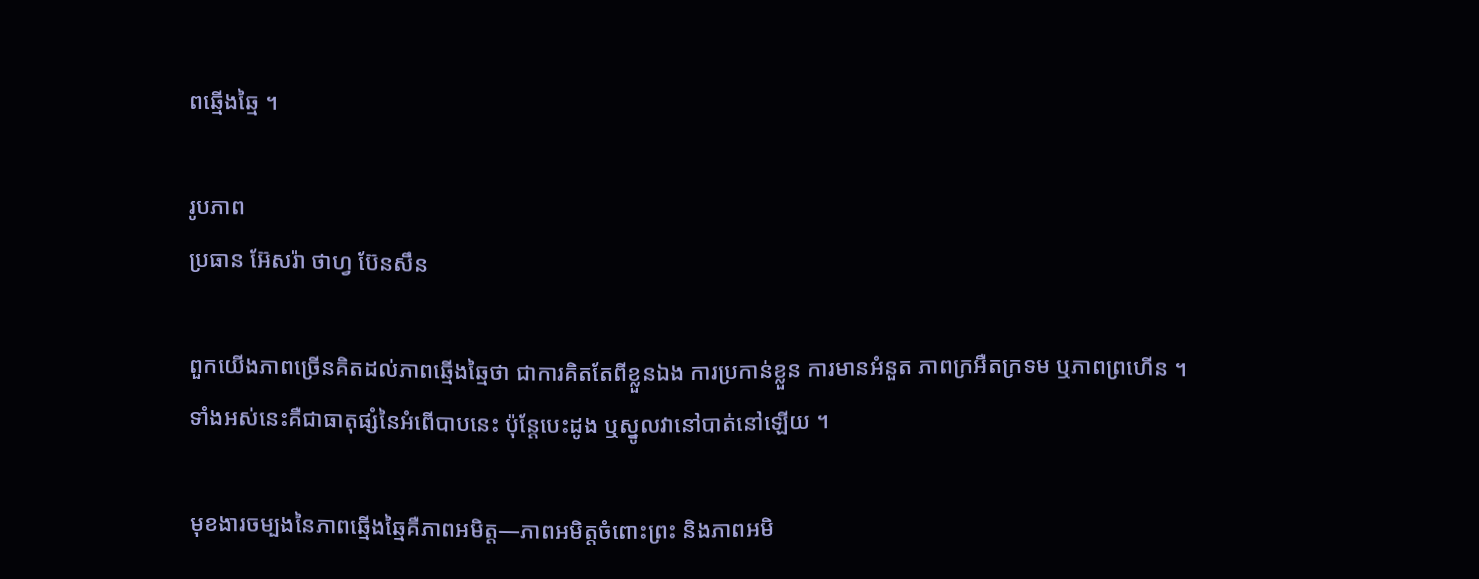ពឆ្មើងឆ្មៃ ។

រូបភាព
ប្រធាន អ៊ែសរ៉ា ថាហ្វ ប៊ែនសឹន

ពួកយើងភាពច្រើនគិតដល់ភាពឆ្មើងឆ្មៃថា ជាការគិតតែពីខ្លួនឯង ការប្រកាន់ខ្លួន ការមានអំនួត ភាពក្រអឺតក្រទម ឬភាពព្រហើន ។ ទាំងអស់នេះគឺជាធាតុផ្សំនៃអំពើបាបនេះ ប៉ុន្ដែបេះដូង ឬស្នូលវានៅបាត់នៅឡើយ ។

មុខងារចម្បងនៃភាពឆ្មើងឆ្មៃគឺភាពអមិត្ត—ភាពអមិត្តចំពោះព្រះ និងភាពអមិ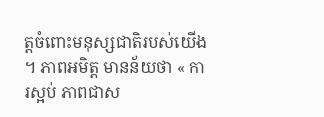ត្តចំពោះមនុស្សជាតិរបស់យើង ។ ភាពអមិត្ត មានន័យថា « ការស្អប់ ភាពជាស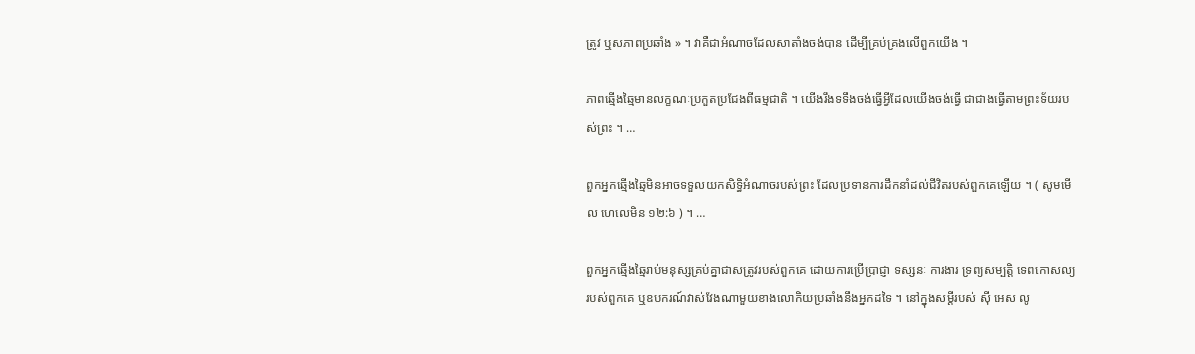ត្រូវ ឬសភាពប្រឆាំង » ។ វាគឺជាអំណាចដែលសាតាំងចង់បាន ដើម្បីគ្រប់គ្រងលើពួកយើង ។

ភាពឆ្មើងឆ្មៃមានលក្ខណៈប្រកួតប្រជែងពីធម្មជាតិ ។ យើងរឹងទទឹងចង់ធ្វើអ្វីដែលយើងចង់ធ្វើ ជាជាងធ្វើតាមព្រះទ័យរបស់ព្រះ ។ …

ពួកអ្នកឆ្មើងឆ្មៃមិនអាចទទួលយកសិទ្ធិអំណាចរបស់ព្រះ ដែលប្រទានការដឹកនាំដល់ជីវិតរបស់ពួកគេឡើយ ។ ( សូមមើល ហេលេមិន ១២:៦ ) ។ …

ពួកអ្នកឆ្មើងឆ្មៃរាប់មនុស្សគ្រប់គ្នាជាសត្រូវរបស់ពួកគេ ដោយការប្រើប្រាជ្ញា ទស្សនៈ ការងារ ទ្រព្យសម្បត្តិ ទេពកោសល្យរបស់ពួកគេ ឬឧបករណ៍វាស់វែងណាមួយខាងលោកិយប្រឆាំងនឹងអ្នកដទៃ ។ នៅក្នុងសម្ដីរបស់ ស៊ី អេស លូ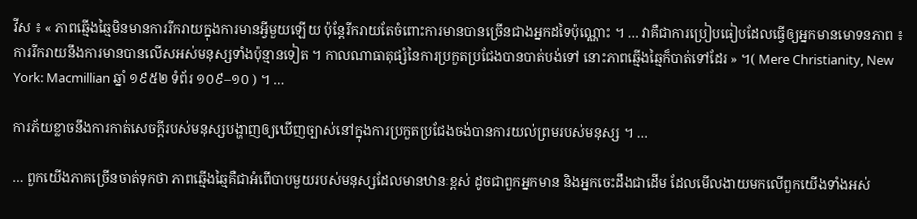វីស ៖ « ភាពឆ្មើងឆ្មៃមិនមានការរីករាយក្នុងការមានអ្វីមួយឡើយ ប៉ុន្ដែរីករាយតែចំពោះការមានបានច្រើនជាងអ្នកដទៃប៉ុណ្ណោះ ។ … វាគឺជាការប្រៀបធៀបដែលធ្វើឲ្យអ្នកមានមោទនភាព ៖ ការរីករាយនឹងការមានបានលើសអស់មនុស្សទាំងប៉ុន្មានទៀត ។ កាលណាធាតុផ្សំនៃការប្រកួតប្រជែងបានបាត់បង់ទៅ នោះភាពឆ្មើងឆ្មៃក៏បាត់ទៅដែរ » ។( Mere Christianity, New York: Macmillian ឆ្នាំ ១៩៥២ ទំព័រ ១០៩–១០ ) ។ …

ការភ័យខ្លាចនឹងការកាត់សេចក្ដីរបស់មនុស្សបង្ហាញឲ្យឃើញច្បាស់នៅក្នុងការប្រកួតប្រជែងចង់បានការយល់ព្រមរបស់មនុស្ស ។ …

… ពួកយើងភាគច្រើនចាត់ទុកថា ភាពឆ្មើងឆ្មៃគឺជាអំពើបាបមួយរបស់មនុស្សដែលមានឋានៈខ្ពស់ ដូចជាពួកអ្នកមាន និងអ្នកចេះដឹងជាដើម ដែលមើលងាយមកលើពួកយើងទាំងអស់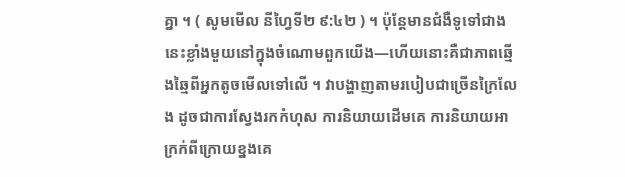គ្នា ។ ( សូមមើល នីហ្វៃទី២ ៩:៤២ ) ។ ប៉ុន្ដែមានជំងឺទូទៅជាងនេះខ្លាំងមួយនៅក្នុងចំណោមពួកយើង—ហើយនោះគឺជាភាពឆ្មើងឆ្មៃពីអ្នកតូចមើលទៅលើ ។ វាបង្ហាញតាមរបៀបជាច្រើនក្រៃលែង ដូចជាការស្វែងរកកំហុស ការនិយាយដើមគេ ការនិយាយអាក្រក់ពីក្រោយខ្នងគេ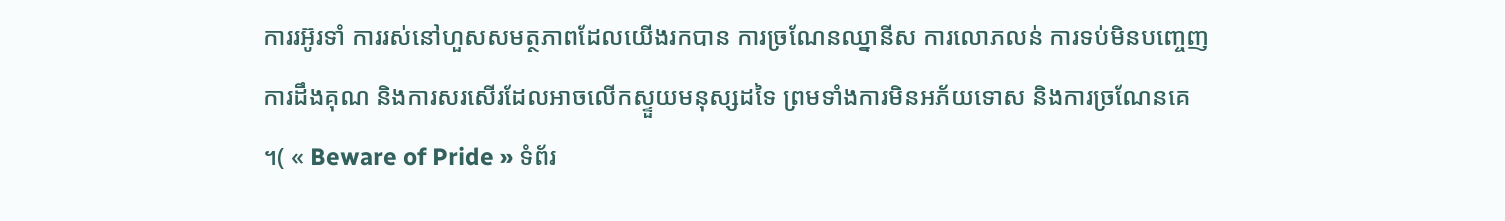ការរអ៊ូរទាំ ការរស់នៅហួសសមត្ថភាពដែលយើងរកបាន ការច្រណែនឈ្នានីស ការលោភលន់ ការទប់មិនបញ្ចេញការដឹងគុណ និងការសរសើរដែលអាចលើកស្ទួយមនុស្សដទៃ ព្រមទាំងការមិនអភ័យទោស និងការច្រណែនគេ ។( « Beware of Pride » ទំព័រ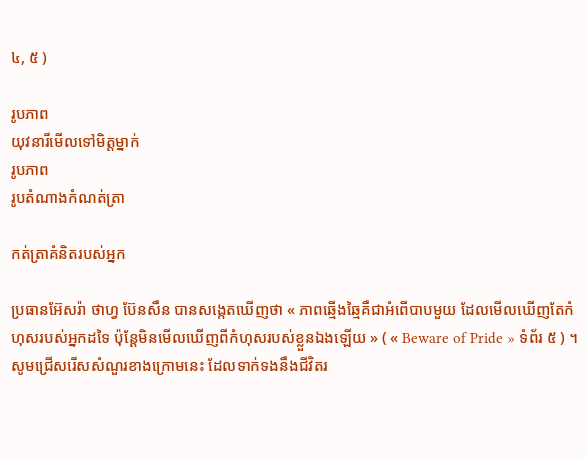៤, ៥ )

រូបភាព
យុវនារីមើលទៅមិត្តម្នាក់
រូបភាព
រូបតំណាងកំណត់ត្រា

កត់ត្រាគំនិតរបស់អ្នក

ប្រធានអ៊ែសរ៉ា ថាហ្វ ប៊ែនសឹន បានសង្កេតឃើញថា « ភាពឆ្មើងឆ្មៃគឺជាអំពើបាបមួយ ដែលមើលឃើញតែកំហុសរបស់អ្នកដទៃ ប៉ុន្តែមិនមើលឃើញពីកំហុសរបស់ខ្លួនឯងឡើយ » ( « Beware of Pride » ទំព័រ ៥ ) ។ សូមជ្រើសរើសសំណួរខាងក្រោមនេះ ដែលទាក់ទងនឹងជីវិតរ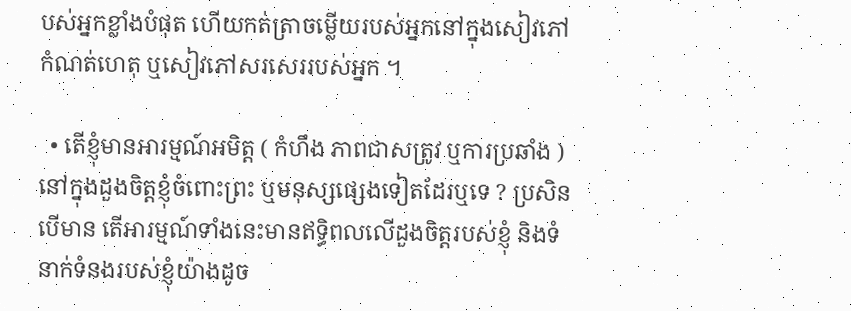បស់អ្នកខ្លាំងបំផុត ហើយកត់ត្រាចម្លើយរបស់អ្នកនៅក្នុងសៀវភៅកំណត់ហេតុ ឬសៀវភៅសរសេររបស់អ្នក ។

  • តើខ្ញុំមានអារម្មណ៍អមិត្ត ( កំហឹង ភាពជាសត្រូវ ឬការប្រឆាំង ) នៅក្នុងដួងចិត្តខ្ញុំចំពោះព្រះ ឬមនុស្សផ្សេងទៀតដែរឬទេ ? ប្រសិនបើមាន តើអារម្មណ៍ទាំងនេះមានឥទ្ធិពលលើដួងចិត្តរបស់ខ្ញុំ និងទំនាក់ទំនងរបស់ខ្ញុំយ៉ាងដូច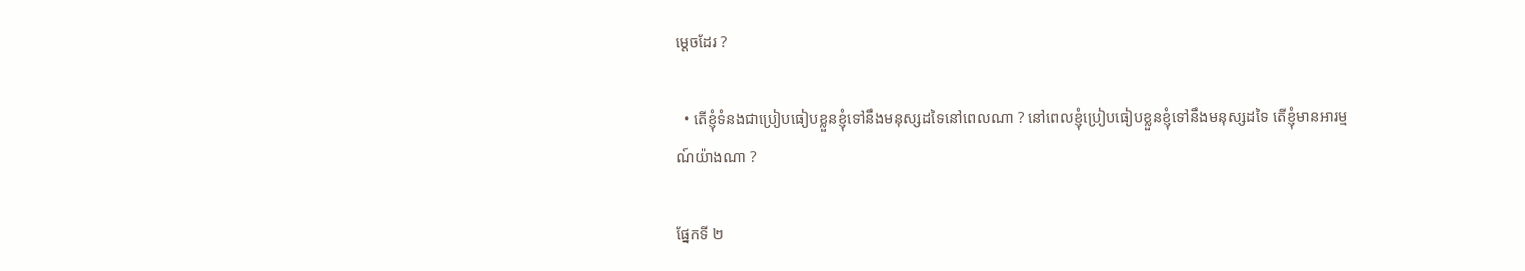ម្ដេចដែរ ?

  • តើខ្ញុំទំនងជាប្រៀបធៀបខ្លួនខ្ញុំទៅនឹងមនុស្សដទៃនៅពេលណា ? នៅពេលខ្ញុំប្រៀបធៀបខ្លួនខ្ញុំទៅនឹងមនុស្សដទៃ តើខ្ញុំមានអារម្មណ៍យ៉ាងណា ?

ផ្នែកទី ២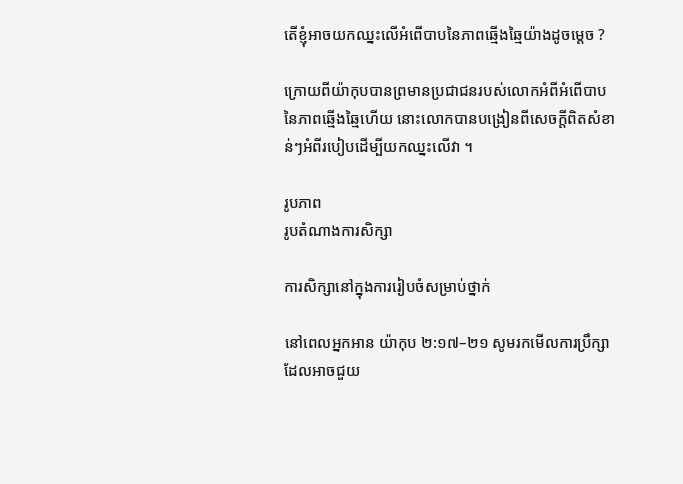តើខ្ញុំអាចយកឈ្នះលើអំពើបាបនៃភាពឆ្មើងឆ្មៃយ៉ាងដូចម្តេច ?

ក្រោយពីយ៉ាកុបបានព្រមានប្រជាជនរបស់លោកអំពីអំពើបាបនៃភាពឆ្មើងឆ្មៃហើយ នោះលោកបានបង្រៀនពីសេចក្ដីពិតសំខាន់ៗអំពីរបៀបដើម្បីយកឈ្នះលើវា ។

រូបភាព
រូបតំណាងការសិក្សា

ការសិក្សានៅក្នុងការរៀបចំសម្រាប់ថ្នាក់

នៅពេលអ្នកអាន យ៉ាកុប ២:១៧–២១ សូមរកមើលការប្រឹក្សាដែលអាចជួយ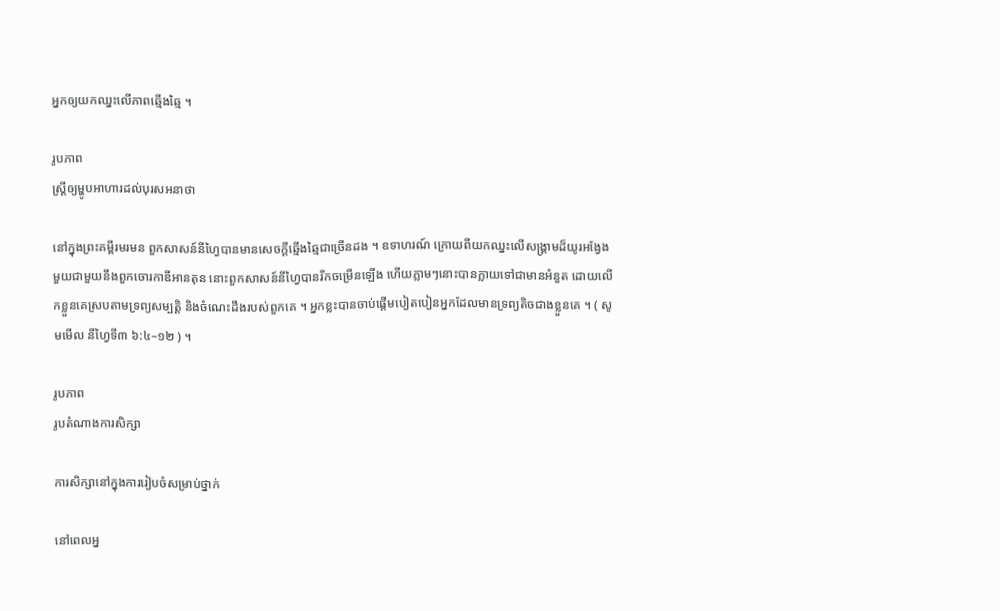អ្នកឲ្យយកឈ្នះលើភាពឆ្មើងឆ្មៃ ។

រូបភាព
ស្ដ្រីឲ្យម្ហូបអាហារដល់បុរសអនាថា

នៅក្នុងព្រះគម្ពីរមរមន ពួកសាសន៍នីហ្វៃបានមានសេចក្ដីឆ្មើងឆ្មៃជាច្រើនដង ។ ឧទាហរណ៍ ក្រោយពីយកឈ្នះលើសង្គ្រាមដ៏យូរអង្វែងមួយជាមួយនឹងពួកចោរកាឌីអានតុន នោះពួកសាសន៍នីហ្វៃបានរីកចម្រើនឡើង ហើយភ្លាមៗនោះបានក្លាយទៅជាមានអំនួត ដោយលើកខ្លួនគេស្របតាមទ្រព្យសម្បត្តិ និងចំណេះដឹងរបស់ពួកគេ ។ អ្នកខ្លះបានចាប់ផ្ដើមបៀតបៀនអ្នកដែលមានទ្រព្យតិចជាងខ្លួនគេ ។ ( សូមមើល នីហ្វៃទី៣ ៦:៤–១២ ) ។

រូបភាព
រូបតំណាងការសិក្សា

ការសិក្សានៅក្នុងការរៀបចំសម្រាប់ថ្នាក់

នៅពេលអ្ន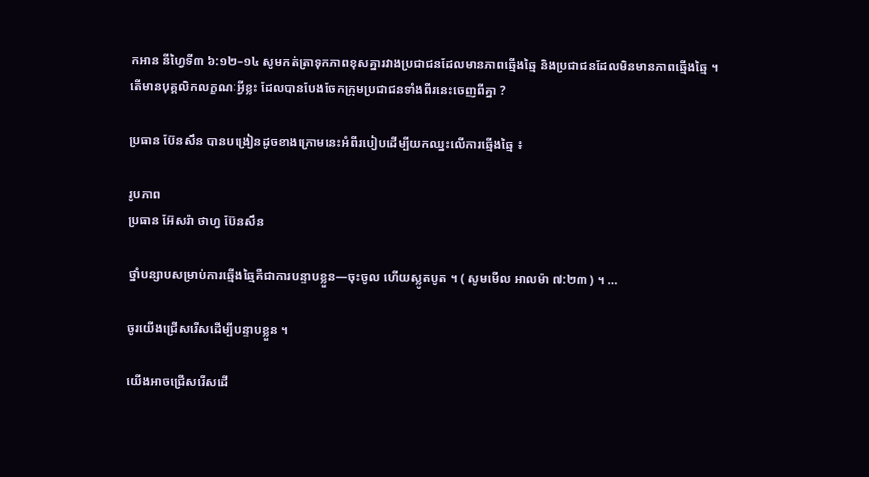កអាន នីហ្វៃទី៣ ៦:១២–១៤ សូមកត់ត្រាទុកភាពខុសគ្នារវាងប្រជាជនដែលមានភាពឆ្មើងឆ្មៃ និងប្រជាជនដែលមិនមានភាពឆ្មើងឆ្មៃ ។ តើមានបុគ្គលិកលក្ខណៈអ្វីខ្លះ ដែលបានបែងចែកក្រុមប្រជាជនទាំងពីរនេះចេញពីគ្នា ?

ប្រធាន ប៊ែនសឹន បានបង្រៀនដូចខាងក្រោមនេះអំពីរបៀបដើម្បីយកឈ្នះលើការឆ្មើងឆ្មៃ ៖

រូបភាព
ប្រធាន អ៊ែសរ៉ា ថាហ្វ ប៊ែនសឹន

ថ្នាំបន្សាបសម្រាប់ការឆ្មើងឆ្មៃគឺជាការបន្ទាបខ្លួន—ចុះចូល ហើយស្លូតបូត ។ ( សូមមើល អាលម៉ា ៧:២៣ ) ។ …

ចូរយើងជ្រើសរើសដើម្បីបន្ទាបខ្លួន ។

យើងអាចជ្រើសរើសដើ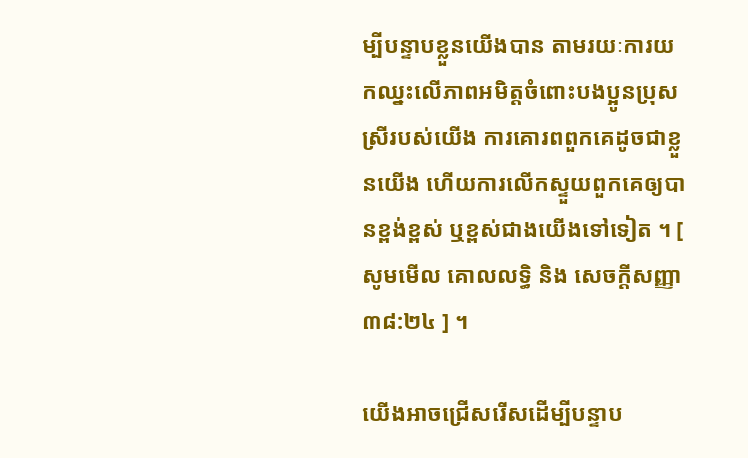ម្បីបន្ទាបខ្លួនយើងបាន តាមរយៈការយកឈ្នះលើភាពអមិត្តចំពោះបងប្អូនប្រុសស្រីរបស់យើង ការគោរពពួកគេដូចជាខ្លួនយើង ហើយការលើកស្ទួយពួកគេឲ្យបានខ្ពង់ខ្ពស់ ឬខ្ពស់ជាងយើងទៅទៀត ។ [ សូមមើល គោលលទ្ធិ និង សេចក្តីសញ្ញា ៣៨:២៤ ] ។

យើងអាចជ្រើសរើសដើម្បីបន្ទាប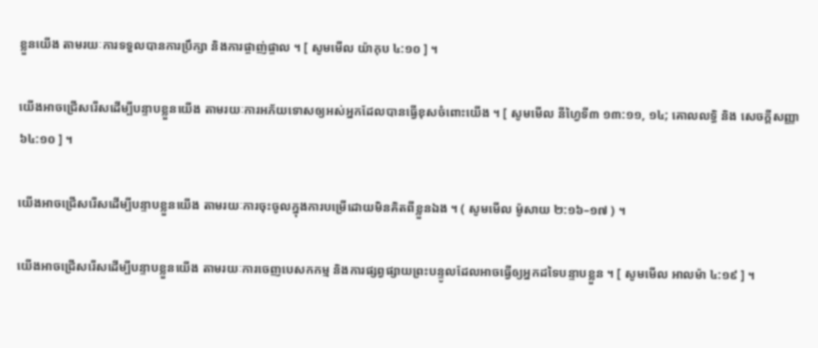ខ្លួនយើង តាមរយៈការទទួលបានការប្រឹក្សា និងការផ្ចាញ់ផ្ចាល ។ [ សូមមើល យ៉ាកុប ៤:១០ ] ។

យើងអាចជ្រើសរើសដើម្បីបន្ទាបខ្លួនយើង តាមរយៈការអភ័យទោសឲ្យអស់អ្នកដែលបានធ្វើខុសចំពោះយើង ។ [ សូមមើល នីហ្វៃទី៣ ១៣:១១, ១៤; គោលលទ្ធិ និង សេចក្ដីសញ្ញា ៦៤:១០ ] ។

យើងអាចជ្រើសរើសដើម្បីបន្ទាបខ្លួនយើង តាមរយៈការចុះចូលក្នុងការបម្រើដោយមិនគិតពីខ្លួនឯង ។ ( សូមមើល ម៉ូសាយ ២:១៦–១៧ ) ។

យើងអាចជ្រើសរើសដើម្បីបន្ទាបខ្លួនយើង តាមរយៈការចេញបេសកកម្ម និងការផ្សព្វផ្សាយព្រះបន្ទូលដែលអាចធ្វើឲ្យអ្នកដទៃបន្ទាបខ្លួន ។ [ សូមមើល អាលម៉ា ៤:១៩ ] ។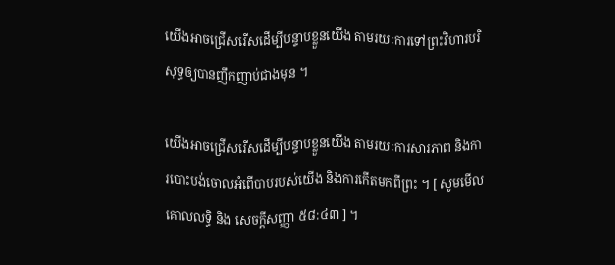យើងអាចជ្រើសរើសដើម្បីបន្ទាបខ្លួនយើង តាមរយៈការទៅព្រះវិហារបរិសុទ្ធឲ្យបានញឹកញាប់ជាងមុន ។

យើងអាចជ្រើសរើសដើម្បីបន្ទាបខ្លួនយើង តាមរយៈការសារភាព និងការបោះបង់ចោលអំពើបាបរបស់យើង និងការកើតមកពីព្រះ ។ [ សូមមើល គោលលទ្ធិ និង សេចក្ដីសញ្ញា ៥៨:៤៣ ] ។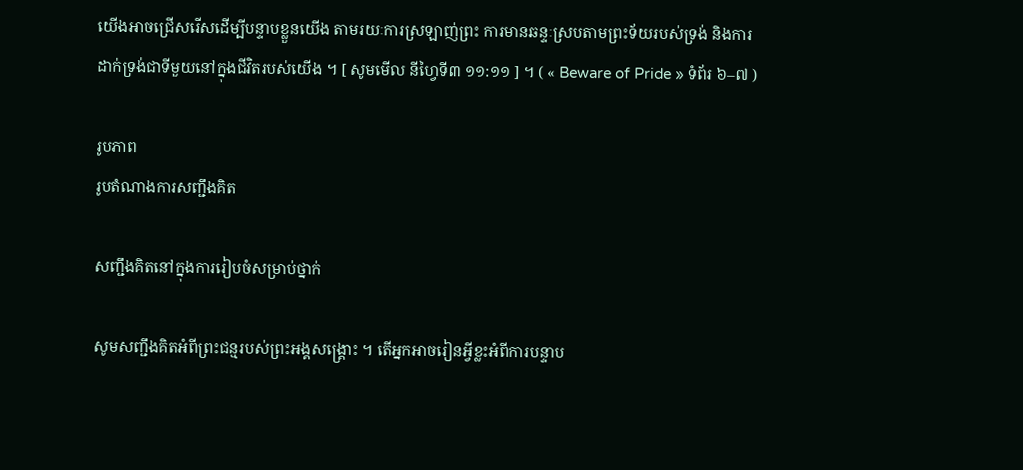យើងអាចជ្រើសរើសដើម្បីបន្ទាបខ្លួនយើង តាមរយៈការស្រឡាញ់ព្រះ ការមានឆន្ទៈស្របតាមព្រះទ័យរបស់ទ្រង់ និងការដាក់ទ្រង់ជាទីមួយនៅក្នុងជីវិតរបស់យើង ។ [ សូមមើល នីហ្វៃទី៣ ១១:១១ ] ។ ( « Beware of Pride » ទំព័រ ៦–៧ )

រូបភាព
រូបតំណាងការសញ្ជឹងគិត

សញ្ជឹងគិតនៅក្នុងការរៀបចំសម្រាប់ថ្នាក់

សូមសញ្ជឹងគិតអំពីព្រះជន្មរបស់ព្រះអង្គសង្គ្រោះ ។ តើអ្នកអាចរៀនអ្វីខ្លះអំពីការបន្ទាប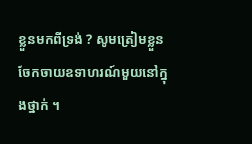ខ្លួនមកពីទ្រង់ ? សូមត្រៀមខ្លួនចែកចាយឧទាហរណ៍មួយនៅក្នុងថ្នាក់ ។